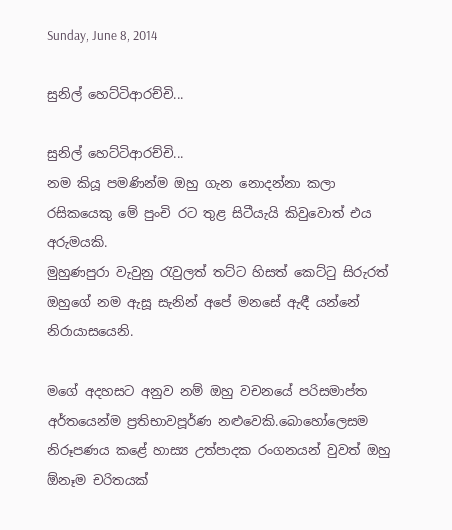Sunday, June 8, 2014

සුනිල් හෙට්ටිආරච්චි...

සුනිල් හෙට්ටිආරච්චි...
නම කියූ පමණින්ම ඔහු ගැන නොදන්නා කලා රසිකයෙකු මේ පුංචි රට තුළ සිටීයැයි කිවුවොත් එය අරුමයකි.
මුහුණපුරා වැවුනු රැවුලත් තට්ට හිසත් කෙට්ටු සිරුරත් ඔහුගේ නම ඇසූ සැනින් අපේ මනසේ ඇඳී යන්නේ නිරායාසයෙනි.

මගේ අදහසට අනුව නම් ඔහු වචනයේ පරිසමාප්ත අර්තයෙන්ම ප්‍රතිභාවපූර්ණ නළුවෙකි.බොහෝලෙසම නිරූපණය කළේ හාස්‍ය උත්පාදක රංගනයන් වුවත් ඔහු ඕනෑම චරිතයක්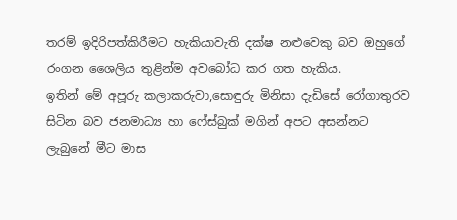තරම් ඉදිරිපත්කිරීමට හැකියාවැති දක්ෂ නළුවෙකු බව ඔහුගේ රංගන ශෛලිය තුළින්ම අවබෝධ කර ගත හැකිය.
ඉතින් මේ අපූරු කලාකරුවා,සොඳුරු මිනිසා දැඩිසේ රෝගාතුරව සිටින බව ජනමාධ්‍ය හා ෆේස්බුක් මගින් අපට අසන්නට ලැබුනේ මීට මාස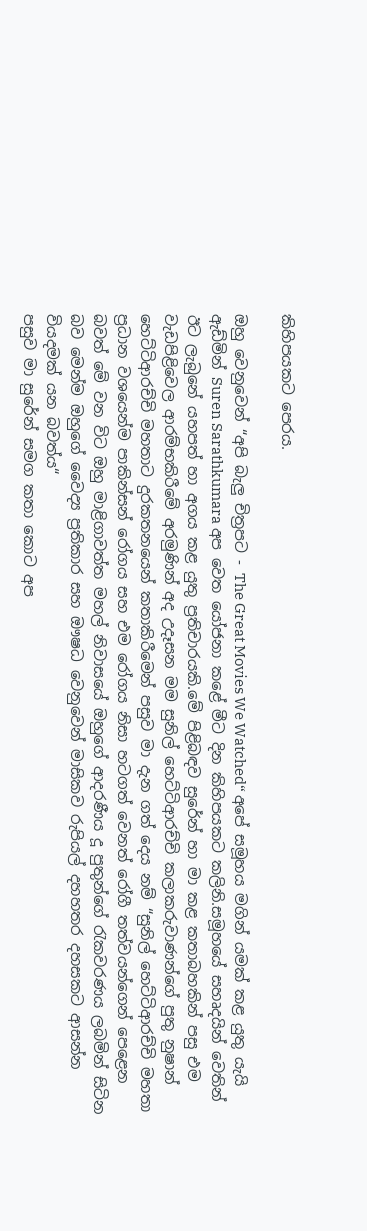කිහිපයකට පෙරය.

ඔහු වෙනුවෙන් “අපි බැලු චිත්‍රපට - The Great Movies We Watched“ අපේ සමූහය මගින් යමක් කළ යුතු යැයි ඇඩ්මින් Suren Sarathkumara අප වෙත යෝජනා කළේ මීට දින කිහිපයකට කලිනි.සමූහයේ සහෘදයින් වෙතින් ඊට ලැබුනේ යහපත් හා අගය කළ යුතු ප්‍රතිචාරයකි.මේ පිළිබඳව සුරේන් හා මා කළ කතාබහකින් පසු එම වැඩපිළිවෙල ආරම්භකිරීමේ අරමුණින් අද උදෑසන මම සුනිල් හෙට්ටිආරච්චි කලාකරුවාණන්ගේ පුතු නුෂාන් හෙට්ටිආරච්චි මහතාට දුරකතනයෙන් කතාකිරීමෙන් පසුව මා දැන ගත් දෙය නම් “සුනිල් හෙට්ටිආරච්චි මහතා ප්‍රධාන වශයෙන්ම පාකින්සන් රෝගය සහ එම රෝගය නිසා හටගත් වෙනත් රෝගී තත්වයන්ගෙන් පෙළෙන බවත් මේ වන විට ඔහු මාළිගාවත්ත මහල් නිවාසයේ ඔහුගේ ආදරණීය දූ පුතුන්ගේ රැකවරණය ලබමින් සිටින බව මෙන්ම ඔහුගේ වෛද්‍ය ප්‍රතිකාර සහ ඖෂධ වෙනුවෙන් මාසිකව රුපියල් දහහතර දහසකට ආසන්න වියදමක් යන බවත්ය“
පසුව මා සුරේන් සමග කතා කොට අප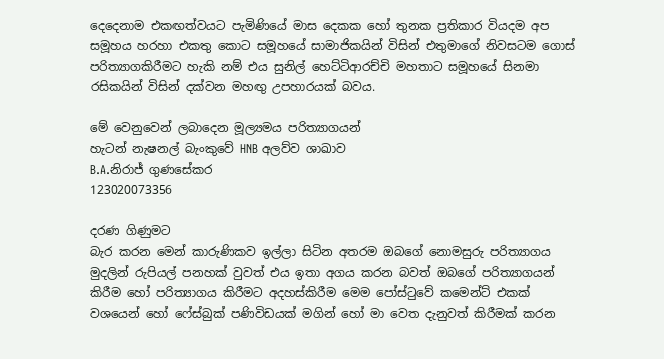දෙදෙනාම එකඟත්වයට පැමිණියේ මාස දෙකක හෝ තුනක ප්‍රතිකාර වියදම අප සමූහය හරහා එකතු කොට සමූහයේ සාමාජිකයින් විසින් එතුමාගේ නිවසටම ගොස් පරිත්‍යාගකිරීමට හැකි නම් එය සුනිල් හෙට්ටිආරච්චි මහතාට සමූහයේ සිනමා රසිකයින් විසින් දක්වන මහඟු උපහාරයක් බවය.

මේ වෙනුවෙන් ලබාදෙන මූල්‍යමය පරිත්‍යාගයන්
හැටන් නැෂනල් බැංකුවේ HNB අලව්ව ශාඛාව
B.A.නිරාජ් ගුණසේකර
123020073356

දරණ ගිණුමට
බැර කරන මෙන් කාරුණිකව ඉල්ලා සිටින අතරම ඔබගේ නොමසුරු පරිත්‍යාගය මුදලින් රුපියල් පනහක් වුවත් එය ඉතා අගය කරන බවත් ඔබගේ පරිත්‍යාගයන් කිරීම හෝ පරිත්‍යාගය කිරීමට අදහස්කිරීම මෙම පෝස්ටුවේ කමෙන්ට් එකක් වශයෙන් හෝ ෆේස්බුක් පණිවිඩයක් මගින් හෝ මා වෙත දැනුවත් කිරීමක් කරන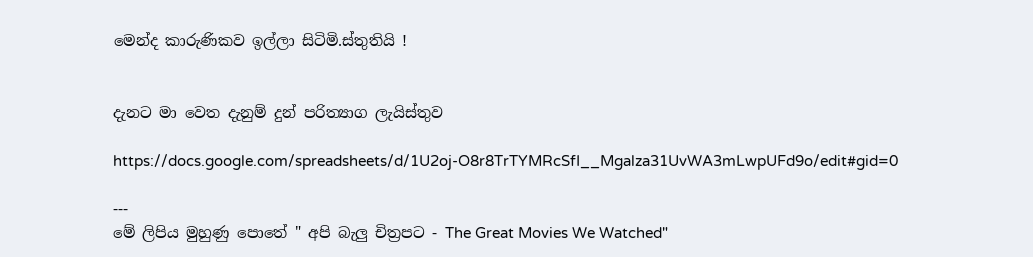මෙන්ද කාරුණිකව ඉල්ලා සිටිමි.ස්තුතියි !


දැනට මා වෙත දැනුම් දුන් පරිත්‍යාග ලැයිස්තුව

https://docs.google.com/spreadsheets/d/1U2oj-O8r8TrTYMRcSfI__Mgalza31UvWA3mLwpUFd9o/edit#gid=0

---
මේ ලිපිය මුහුණු පොතේ " අපි බැලු චිත්‍රපට - The Great Movies We Watched"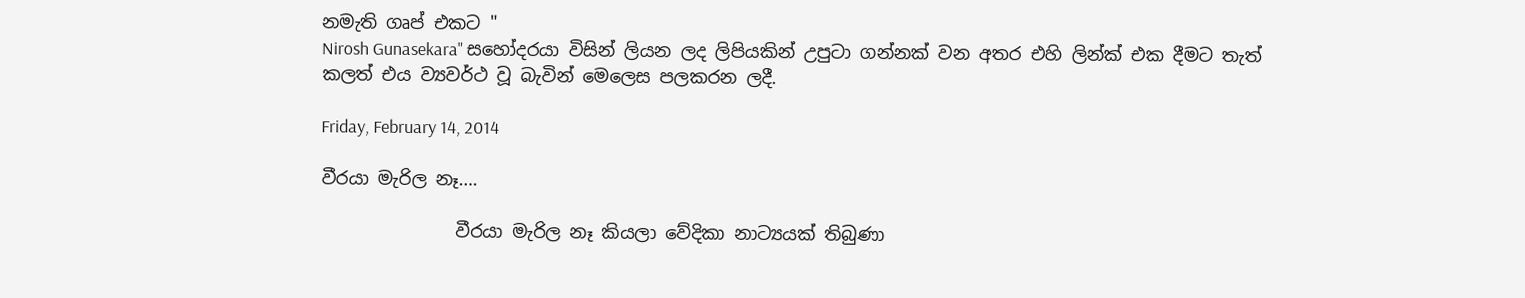නමැති ගෘප් එකට "
Nirosh Gunasekara" සහෝදරයා විසින් ලියන ලද ලිපියකින් උපුටා ගන්නක් වන අතර එහි ලින්ක් එක දීමට තැත් කලත් එය ව්‍යවර්ථ වූ බැවින් මෙලෙස පලකරන ලදී.

Friday, February 14, 2014

වීරයා මැරිල නෑ….

               වීරයා මැරිල නෑ කියලා වේදිකා නාට්‍යයක් තිබුණා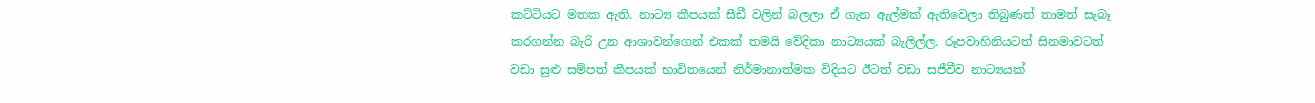කට්ටියට මතක ඇති. නාට්‍ය කීපයක් සීඩී වලින් බලලා ඒ ගැන ඇල්මක් ඇතිවෙලා තිබුණත් තාමත් සැබෑ කරගන්න බැරි උන ආශාවන්ගෙන් එකක් තමයි වේදිකා නාට්‍යයක් බැලිල්ල. රූපවාහිනියටත් සිනමාවටත් වඩා සුළු සම්පත් කීපයක් භාවිතයෙන් නිර්මානාත්මක විදියට ඊටත් වඩා සජීවීව නාට්‍යයක්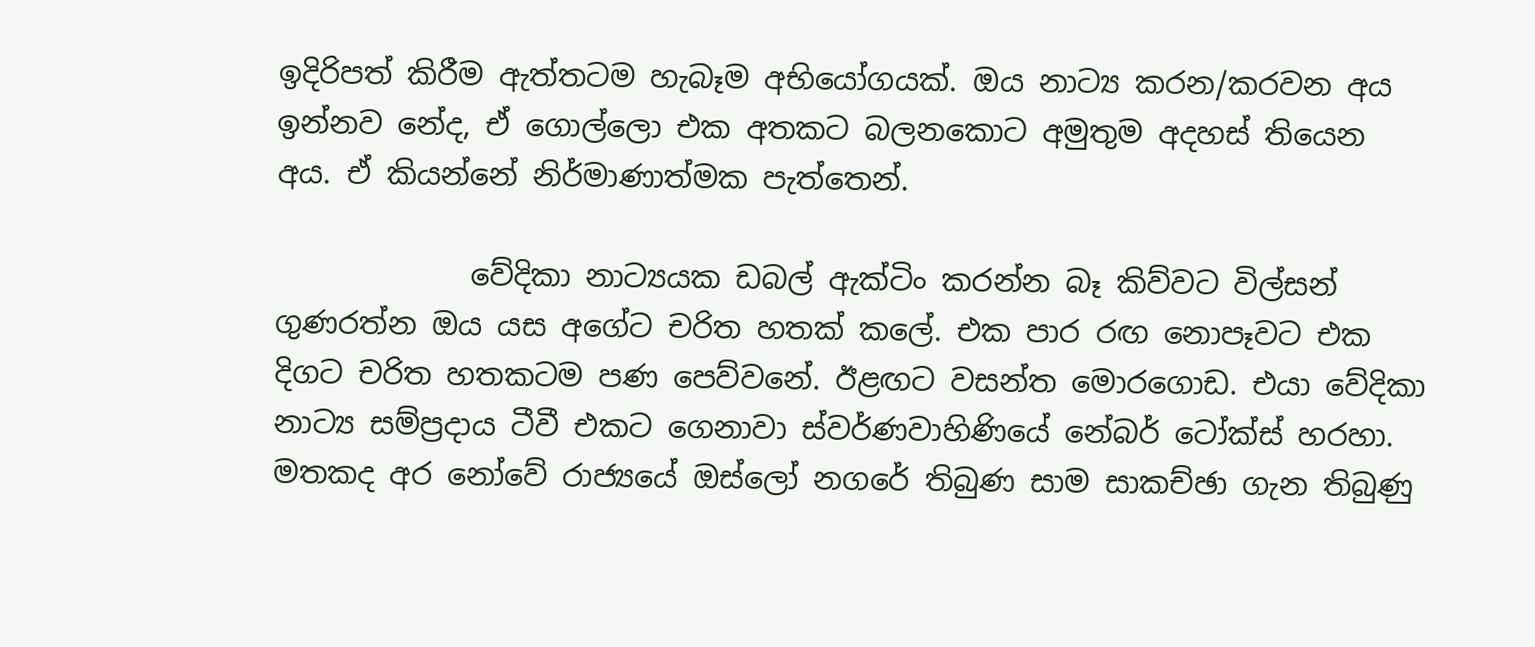ඉදිරිපත් කිරීම ඇත්තටම හැබෑම අභියෝගයක්. ඔය නාට්‍ය කරන/කරවන අය ඉන්නව නේද, ඒ ගොල්ලො එක අතකට බලනකොට අමුතුම අදහස් තියෙන අය. ඒ කියන්නේ නිර්මාණාත්මක පැත්තෙන්.

             වේදිකා නාට්‍යයක ඩබල් ඇක්ටිං කරන්න බෑ කිව්වට විල්සන් ගුණරත්න ඔය යස අගේට චරිත හතක් කලේ. එක පාර රඟ නොපෑවට එක දිගට චරිත හතකටම පණ පෙව්වනේ. ඊළඟට වසන්ත මොරගොඩ. එයා වේදිකා නාට්‍ය සම්ප්‍රදාය ටීවී එකට ගෙනාවා ස්වර්ණවාහිණියේ නේබර් ටෝක්ස් හරහා. මතකද අර නෝවේ රාජ්‍යයේ ඔස්ලෝ නගරේ තිබුණ සාම සාකච්ඡා ගැන තිබුණු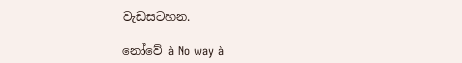වැඩසටහන.

නෝවේ à No way à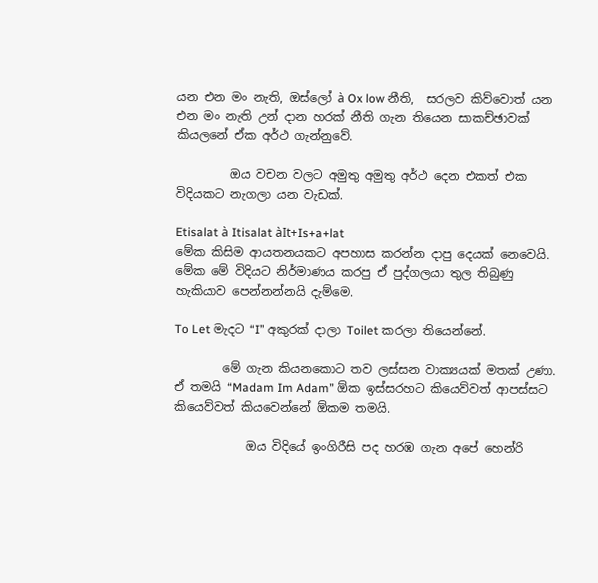යන එන මං නැති, ඔස්ලෝ à Ox low නීති,  සරලව කිව්වොත් යන එන මං නැති උන් දාන හරක් නීති ගැන තියෙන සාකච්ඡාවක් කියලනේ ඒක අර්ථ ගැන්නුවේ.

         ඔය වචන වලට අමුතු අමුතු අර්ථ දෙන එකත් එක විදියකට නැගලා යන වැඩක්.

Etisalat à Itisalat àIt+Is+a+lat
මේක කිසිම ආයතනයකට අපහාස කරන්න දාපු දෙයක් නෙවෙයි. මේක මේ විදියට නිර්මාණය කරපු ඒ පුද්ගලයා තුල තිබුණු හැකියාව පෙන්නන්නයි දැම්මෙ.

To Let මැදට “I” අකුරක් දාලා Toilet කරලා තියෙන්නේ.

        මේ ගැන කියනකොට තව ලස්සන වාක්‍යයක් මතක් උණා. ඒ තමයි “Madam Im Adam” ඕක ඉස්සරහට කියෙව්වත් ආපස්සට කියෙව්වත් කියවෙන්නේ ඕකම තමයි.

            ඔය විදියේ ඉංගිරීසි පද හරඹ ගැන අපේ හෙන්රි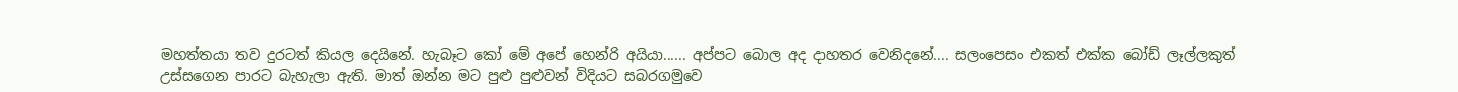මහත්තයා තව දුරටත් කියල දෙයිනේ. හැබෑට කෝ මේ අපේ හෙන්රි අයියා...... අප්පට බොල අද දාහතර වෙනිදනේ.... සලංපෙසං එකත් එක්ක බෝඩ් ලෑල්ලකුත් උස්සගෙන පාරට බැහැලා ඇති. මාත් ඔන්න මට පුළු පුළුවන් විදියට සබරගමුවෙ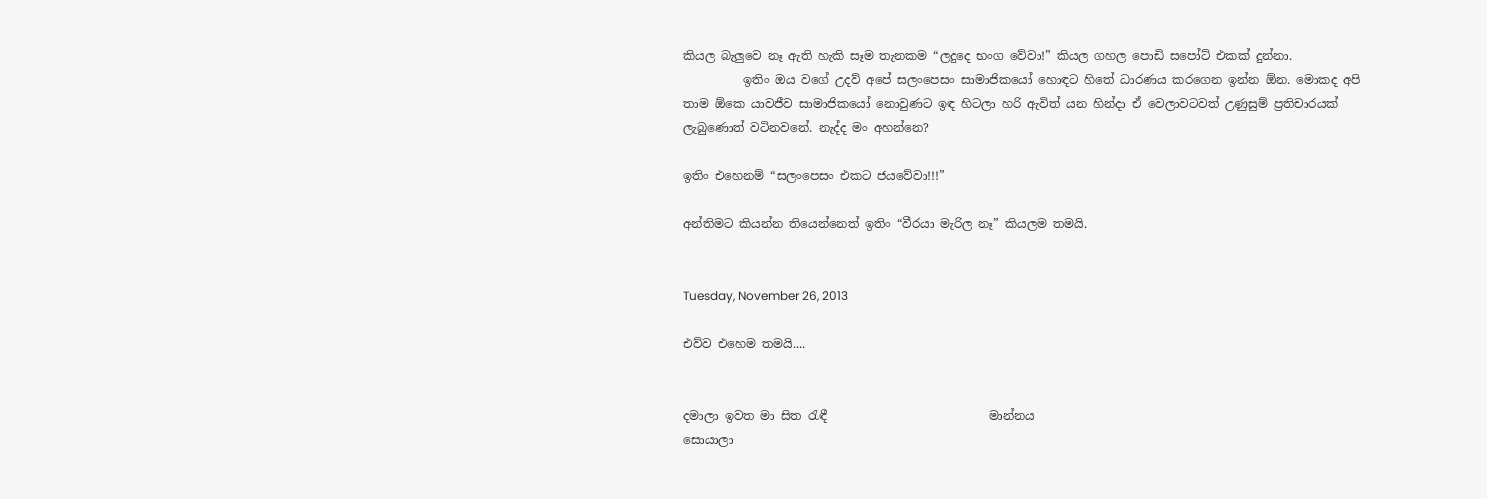කියල බැලුවෙ නෑ ඇති හැකි සෑම තැනකම “ලදුදෙ භංග වේවා!” කියල ගහල පොඩි සපෝට් එකක් දුන්නා.
          ඉතිං ඔය වගේ උදව් අපේ සලංපෙසං සාමාජිකයෝ හොඳට හිතේ ධාරණය කරගෙන ඉන්න ඕන. මොකද අපි තාම ඕකෙ යාවජීව සාමාජිකයෝ නොවුණට ඉඳ හිටලා හරි ඇවිත් යන හින්දා ඒ වෙලාවටවත් උණුසුම් ප්‍රතිචාරයක් ලැබුණොත් වටිනවනේ. නැද්ද මං අහන්නෙ?

ඉතිං එහෙනම් “සලංපෙසං එකට ජයවේවා!!!”

අන්තිමට කියන්න තියෙන්නෙත් ඉතිං “වීරයා මැරිල නෑ” කියලම තමයි.


Tuesday, November 26, 2013

එව්ව එහෙම තමයි....


දමාලා ඉවත මා සිත රැඳී                           මාන්නය
සොයාලා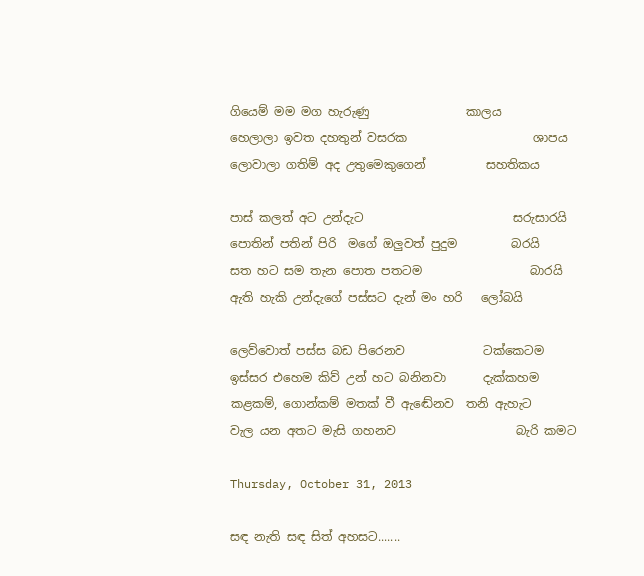ගියෙම් මම මග හැරුණු                කාලය
හෙලාලා ඉවත දහතුන් වසරක                     ශාපය
ලොවාලා ගතිම් අද උතුමෙකුගෙන්          සහතිකය

පාස් කලත් අට උන්දැට                         සරුසාරයි
පොතින් පතින් පිරි  මගේ ඔලුවත් පුදුම         බරයි
සත හට සම තැන පොත පතටම                  බාරයි
ඇති හැකි උන්දැගේ පස්සට දැන් මං හරි   ලෝබයි

ලෙව්වොත් පස්ස බඩ පිරෙනව             ටක්කෙටම
ඉස්සර එහෙම කිව් උන් හට බනිනවා      දැක්කහම
කළකම්, ගොන්කම් මතක් වී ඇඬේනව  තනි ඇහැට
වැල යන අතට මැසි ගහනව                    බැරි කමට

Thursday, October 31, 2013

සඳ නැති සඳ සිත් අහසට.......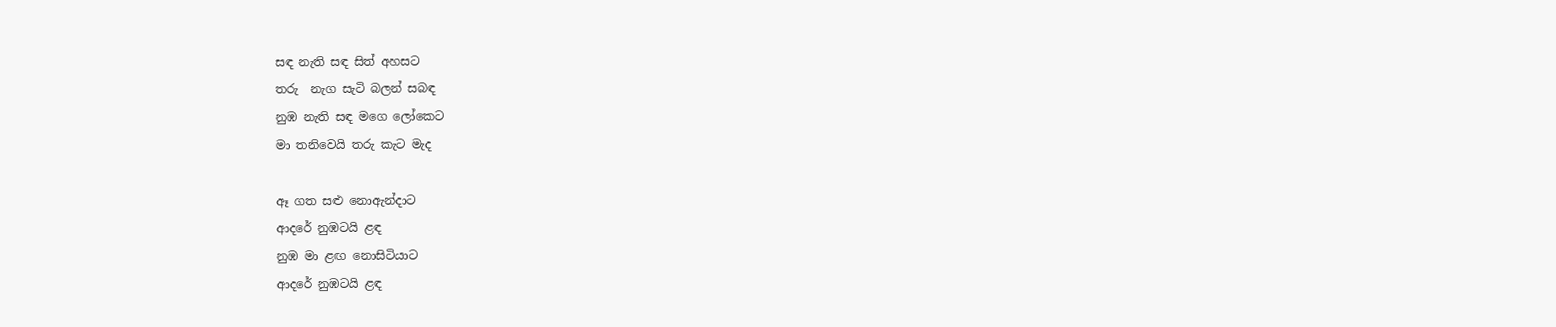සඳ නැති සඳ සිත් අහසට
තරු  නැග සැටි බලන් සබඳ
නුඹ නැති සඳ මගෙ ලෝකෙට
මා තනිවෙයි තරු කැට මැද

ඈ ගත සළු නොඇන්දාට
ආදරේ නුඹටයි ළඳ
නුඹ මා ළඟ නොසිටියාට
ආදරේ නුඹටයි ළඳ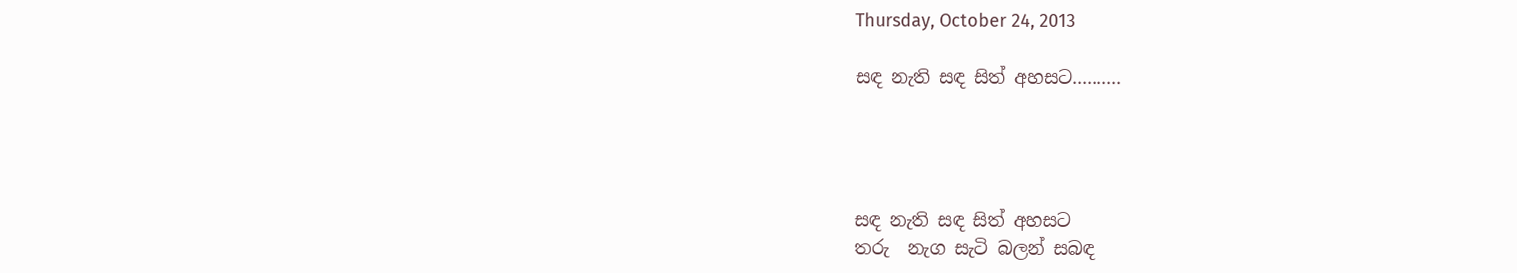Thursday, October 24, 2013

සඳ නැති සඳ සිත් අහසට..........




සඳ නැති සඳ සිත් අහසට
තරු  නැග සැටි බලන් සබඳ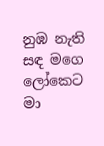නුඹ නැති සඳ මගෙ ලෝකෙට
මා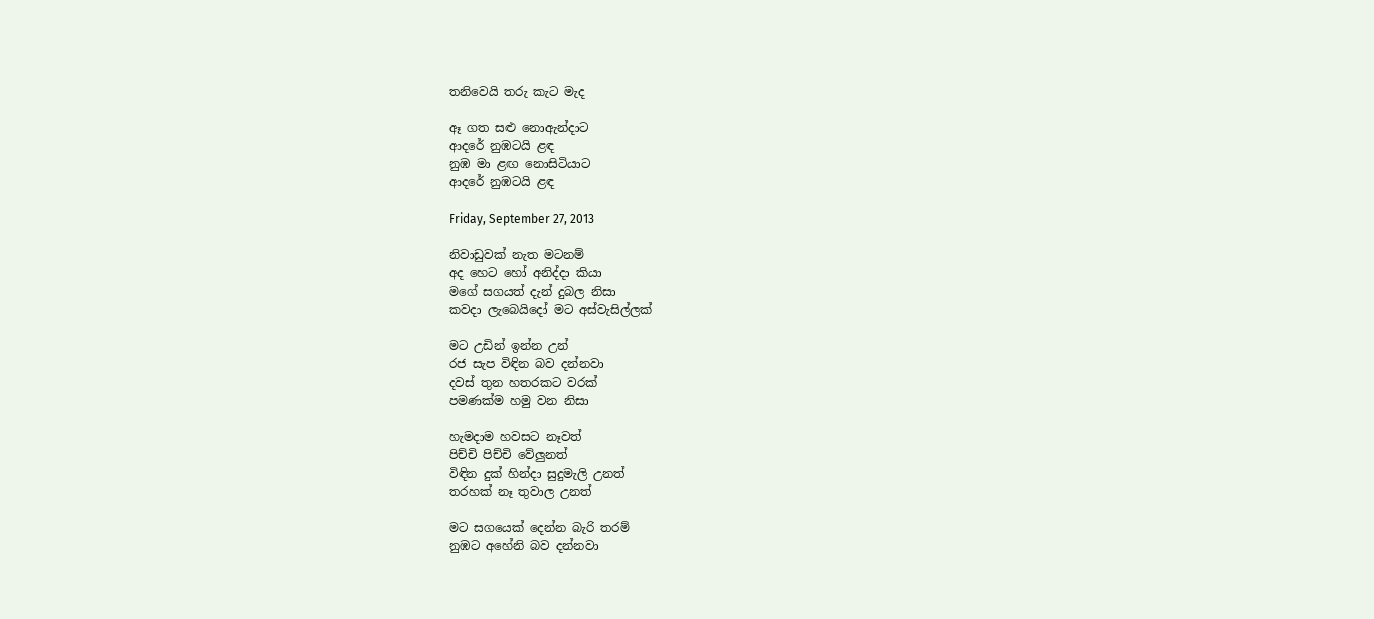තනිවෙයි තරු කැට මැද

ඈ ගත සළු නොඇන්දාට
ආදරේ නුඹටයි ළඳ
නුඹ මා ළඟ නොසිටියාට
ආදරේ නුඹටයි ළඳ

Friday, September 27, 2013

නිවාඩුවක් නැත මටනම්
අද හෙට හෝ අනිද්දා කියා
මගේ සගයත් දැන් දුබල නිසා
කවදා ලැබෙයිදෝ මට අස්වැසිල්ලක්

මට උඩින් ඉන්න උන්
රජ සැප විඳින බව දන්නවා
දවස් තුන හතරකට වරක්
පමණක්ම හමු වන නිසා

හැමදාම හවසට නෑවත්
පිච්චි පිච්චි වේලුනත්
විඳින දුක් හින්දා සුදුමැලි උනත්
තරහක් නෑ තුවාල උනත්

මට සගයෙක් දෙන්න බැරි තරම්
නුඹට අහේනි බව දන්නවා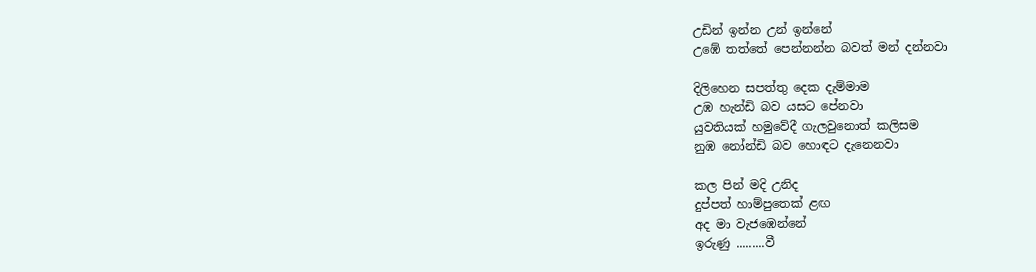උඩින් ඉන්න උන් ඉන්නේ
උඹේ තත්තේ පෙන්නන්න බවත් මන් දන්නවා

දිලිහෙන සපත්තු දෙක දැම්මාම
උඹ හැන්ඩි බව යසට පේනවා
යුවතියක් හමුවේදී ගැලවුනොත් කලිසම
නුඹ නෝන්ඩි බව හොඳට දැනෙනවා

කල පින් මදි උනිද
දුප්පත් හාම්පුතෙක් ළඟ
අද මා වැජඹෙන්නේ
ඉරුණු .........වී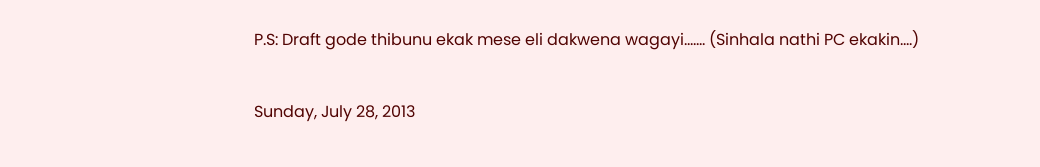P.S: Draft gode thibunu ekak mese eli dakwena wagayi....... (Sinhala nathi PC ekakin....)

Sunday, July 28, 2013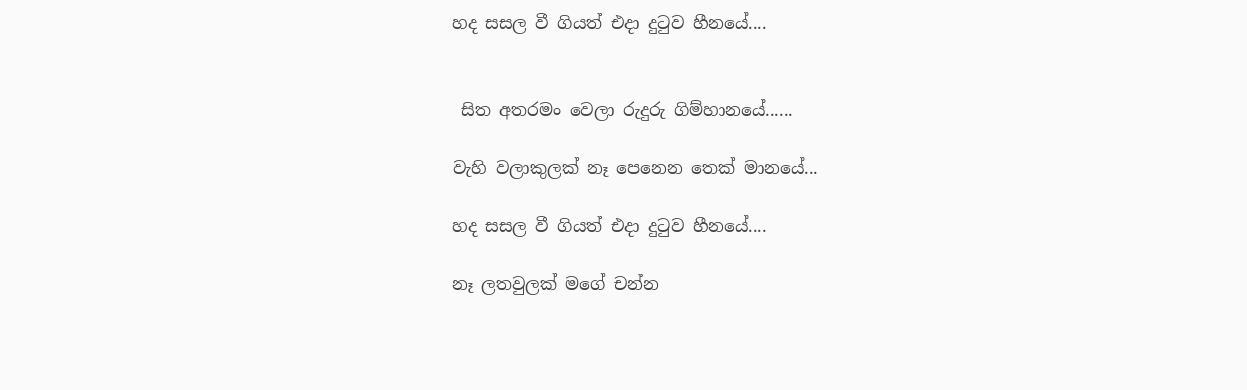හද සසල වී ගියත් එදා දුටුව හීනයේ....


 සිත අතරමං වෙලා රුදුරු ගිම්හානයේ......

වැහි වලාකුලක් නෑ පෙනෙන තෙක් මානයේ...

හද සසල වී ගියත් එදා දුටුව හීනයේ....

නෑ ලතවුලක් මගේ චන්න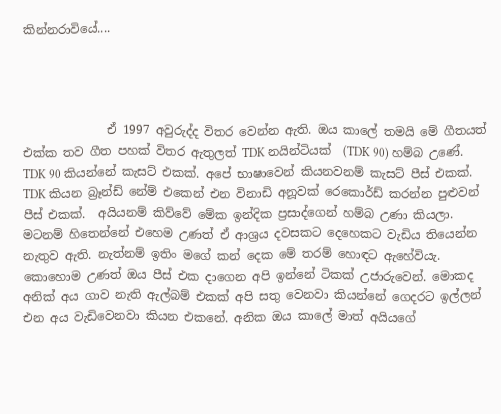කින්නරාවියේ....




              ඒ 1997 අවුරුද්ද විතර වෙන්න ඇති. ඔය කාලේ තමයි මේ ගීතයත් එක්ක තව ගීත පහක් විතර ඇතුලත් TDK නයින්ටියක්  (TDK 90) හම්බ උණේ. TDK 90 කියන්නේ කැසට් එකක්. අපේ භාෂාවෙන් කියනවනම් කැසට් පීස් එකක්.  TDK කියන බ්‍රෑන්ඩ් නේම් එකෙන් එන විනාඩි අනූවක් රෙකොර්ඩ් කරන්න පුළුවන් පීස් එකක්.  අයියනම් කිව්වේ මේක ඉන්දික ප්‍රසාද්ගෙන් හම්බ උණා කියලා. මටනම් හිතෙන්නේ එහෙම උණත් ඒ ආශ්‍රය දවසකට දෙහෙකට වැඩිය තියෙන්න නැතුව ඇති. නැත්නම් ඉතිං මගේ කන් දෙක මේ තරම් හොඳට ඇහේවියැ. කොහොම උණත් ඔය පීස් එක දාගෙන අපි ඉන්නේ ටිකක් උජාරුවෙන්. මොකද අනික් අය ගාව නැති ඇල්බම් එකක් අපි සතු වෙනවා කියන්නේ ගෙදරට ඉල්ලන් එන අය වැඩිවෙනවා කියන එකනේ. අනික ඔය කාලේ මාත් අයියගේ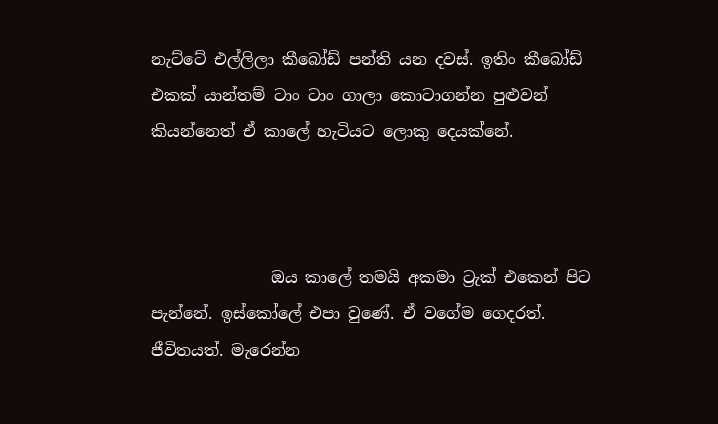නැට්ටේ එල්ලිලා කීබෝඩ් පන්ති යන දවස්. ඉතිං කීබෝඩ් එකක් යාන්තම් ටාං ටාං ගාලා කොටාගන්න පුළුවන් කියන්නෙත් ඒ කාලේ හැටියට ලොකු දෙයක්නේ.



               ඔය කාලේ තමයි අකමා ට්‍රැක් එකෙන් පිට පැන්නේ. ඉස්කෝලේ එපා වුණේ. ඒ වගේම ගෙදරත්. ජීවිතයත්. මැරෙන්න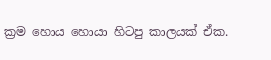ක්‍රම හොය හොයා හිටපු කාලයක් ඒක.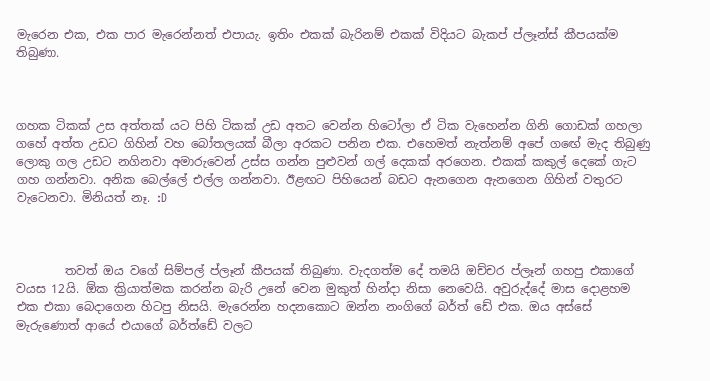මැරෙන එක, එක පාර මැරෙන්නත් එපායැ. ඉතිං එකක් බැරිනම් එකක් විදියට බැකප් ප්ලෑන්ස් කීපයක්ම තිබුණා.



ගහක ටිකක් උස අත්තක් යට පිහි ටිකක් උඩ අතට වෙන්න හිටෝලා ඒ ටික වැහෙන්න ගිනි ගොඩක් ගහලා ගහේ අත්ත උඩට ගිහින් වහ බෝතලයක් බීලා අරකට පනින එක. එහෙමත් නැත්නම් අපේ ගඟේ මැද තිබුණු ලොකු ගල උඩට නගිනවා අමාරුවෙන් උස්ස ගන්න පුළුවන් ගල් දෙකක් අරගෙන. එකක් කකුල් දෙකේ ගැට ගහ ගන්නවා. අනික බෙල්ලේ එල්ල ගන්නවා. ඊළඟට පිහියෙන් බඩට ඇනගෙන ඇනගෙන ගිහින් වතුරට වැටෙනවා. මිනියත් නෑ. :D



        තවත් ඔය වගේ සිම්පල් ප්ලෑන් කීපයක් තිබුණා. වැදගත්ම දේ තමයි ඔච්චර ප්ලෑන් ගහපු එකාගේ වයස 12යි. ඕක ක්‍රියාත්මක කරන්න බැරි උනේ වෙන මුකුත් හින්දා නිසා නෙවෙයි. අවුරුද්දේ මාස දොළහම එක එකා බෙදාගෙන හිටපු නිසයි. මැරෙන්න හදනකොට ඔන්න නංගිගේ බර්ත් ඩේ එක. ඔය අස්සේ මැරුණොත් ආයේ එයාගේ බර්ත්ඩේ වලට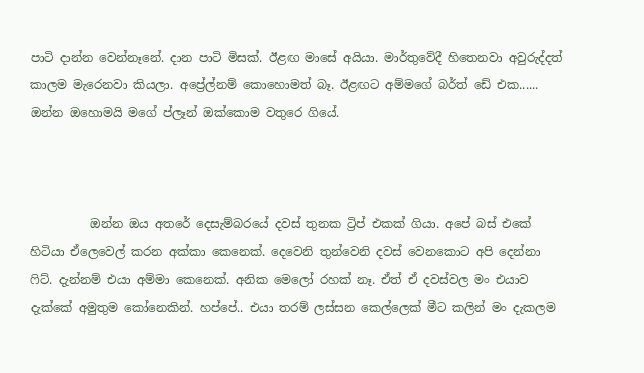පාටි දාන්න වෙන්නෑනේ. දාන පාටි මිසක්. ඊළඟ මාසේ අයියා. මාර්තුවේදී හිතෙනවා අවුරුද්දත් කාලම මැරෙනවා කියලා. අප්‍රේල්නම් කොහොමත් බෑ. ඊළඟට අම්මගේ බර්ත් ඩේ එක...... ඔන්න ඔහොමයි මගේ ප්ලෑන් ඔක්කොම වතුරෙ ගියේ.



          ඔන්න ඔය අතරේ දෙසැම්බරයේ දවස් තුනක ට්‍රිප් එකක් ගියා. අපේ බස් එකේ හිටියා ඒලෙවෙල් කරන අක්කා කෙනෙක්. දෙවෙනි තුන්වෙනි දවස් වෙනකොට අපි දෙන්නා ෆිට්. දැන්නම් එයා අම්මා කෙනෙක්. අනික මෙලෝ රහක් නෑ. ඒත් ඒ දවස්වල මං එයාව දැක්කේ අමුතුම කෝනෙකින්. හප්පේ.. එයා තරම් ලස්සන කෙල්ලෙක් මීට කලින් මං දැකලම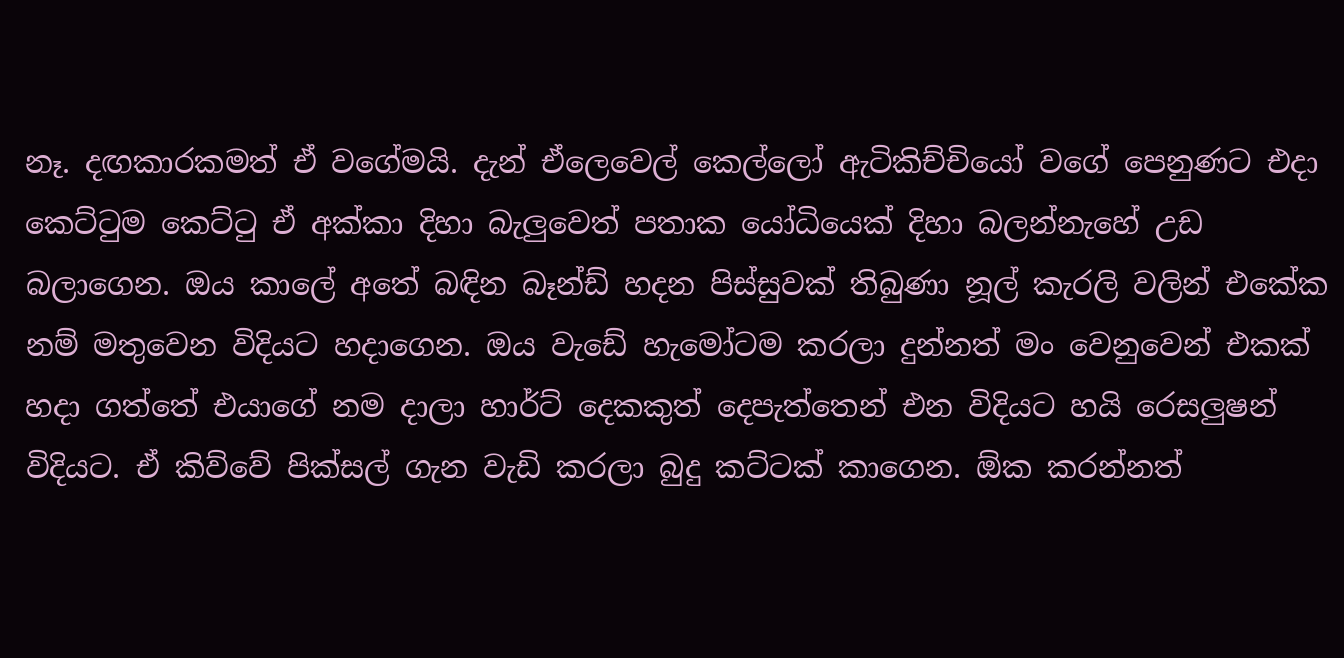නෑ. දඟකාරකමත් ඒ වගේමයි. දැන් ඒලෙවෙල් කෙල්ලෝ ඇටිකිච්චියෝ වගේ පෙනුණට එදා කෙට්ටුම කෙට්ටු ඒ අක්කා දිහා බැලුවෙත් පතාක යෝධියෙක් දිහා බලන්නැහේ උඩ බලාගෙන. ඔය කාලේ අතේ බඳින බෑන්ඩ් හදන පිස්සුවක් තිබුණා නූල් කැරලි වලින් එකේක නම් මතුවෙන විදියට හදාගෙන. ඔය වැඩේ හැමෝටම කරලා දුන්නත් මං වෙනුවෙන් එකක් හදා ගත්තේ එයාගේ නම දාලා හාර්ට් දෙකකුත් දෙපැත්තෙන් එන විදියට හයි රෙසලුෂන් විදියට. ඒ කිව්වේ පික්සල් ගැන වැඩි කරලා බුදු කට්ටක් කාගෙන. ඕක කරන්නත්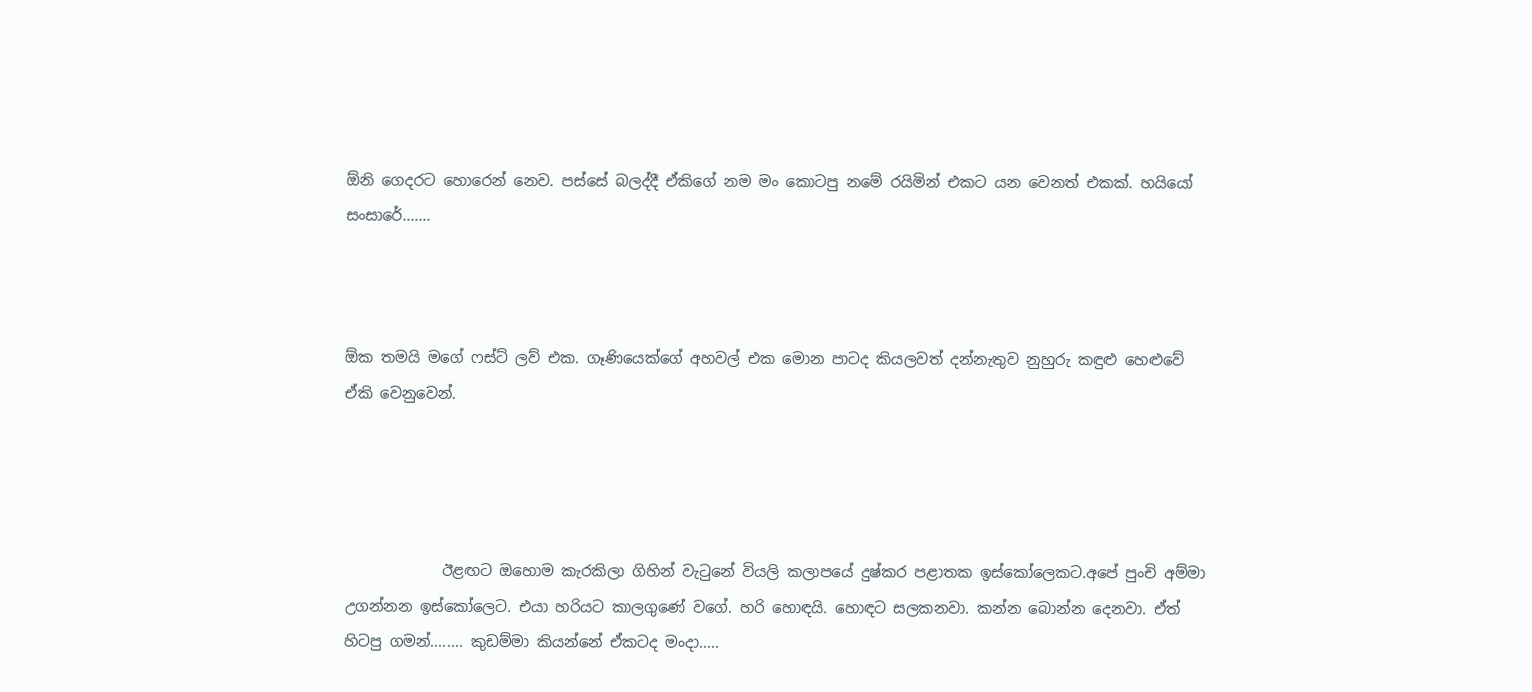ඕනි ගෙදරට හොරෙන් නෙව. පස්සේ බලද්දී ඒකිගේ නම මං කොටපු නමේ රයිමින් එකට යන වෙනත් එකක්. හයියෝ සංසාරේ.......



ඕක තමයි මගේ ෆස්ට් ලව් එක. ගෑණියෙක්ගේ අහවල් එක මොන පාටද කියලවත් දන්නැතුව නුහුරු කඳුළු හෙළුවේ ඒකි වෙනුවෙන්.




             ඊළඟට ඔහොම කැරකිලා ගිහින් වැටුනේ වියලි කලාපයේ දුෂ්කර පළාතක ඉස්කෝලෙකට.අපේ පුංචි අම්මා උගන්නන ඉස්කෝලෙට. එයා හරියට කාලගුණේ වගේ. හරි හොඳයි. හොඳට සලකනවා. කන්න බොන්න දෙනවා. ඒත් හිටපු ගමන්........ කුඩම්මා කියන්නේ ඒකටද මංදා.....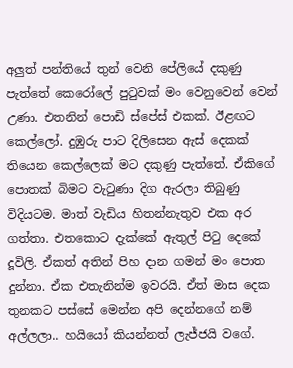අලුත් පන්තියේ තුන් වෙනි පේලියේ දකුණු පැත්තේ කෙරෝලේ පුටුවක් මං වෙනුවෙන් වෙන් උණා. එතනින් පොඩි ස්පේස් එකක්. ඊළඟට කෙල්ලෝ. දුඹුරු පාට දිලිසෙන ඇස් දෙකක් තියෙන කෙල්ලෙක් මට දකුණු පැත්තේ. ඒකිගේ පොතක් බිමට වැටුණා දිග ඇරලා තිබුණු විදියටම. මාත් වැඩිය හිතන්නැතුව එක අර ගත්තා. එතකොට දැක්කේ ඇතුල් පිටු දෙකේ දූවිලි. ඒකත් අතින් පිහ දාන ගමන් මං පොත දුන්නා. ඒක එතැනින්ම ඉවරයි. ඒත් මාස දෙක තුනකට පස්සේ මෙන්න අපි දෙන්නගේ නම් අල්ලලා.. හයියෝ කියන්නත් ලැජ්ජයි වගේ.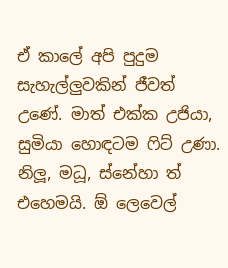ඒ කාලේ අපි පුදුම සැහැල්ලුවකින් ජීවත් උණේ. මාත් එක්ක උජියා, සුමියා හොඳටම ෆිට් උණා. නිලූ, මධූ, ස්නේහා ත් එහෙමයි. ඕ ලෙවෙල්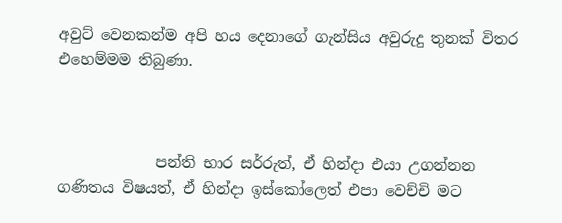අවුට් වෙනකන්ම අපි හය දෙනාගේ ගැන්සිය අවුරුදු තුනක් විතර එහෙම්මම තිබුණා.



             පන්ති භාර සර්රුත්, ඒ හින්දා එයා උගන්නන ගණිතය විෂයත්, ඒ හින්දා ඉස්කෝලෙත් එපා වෙච්චි මට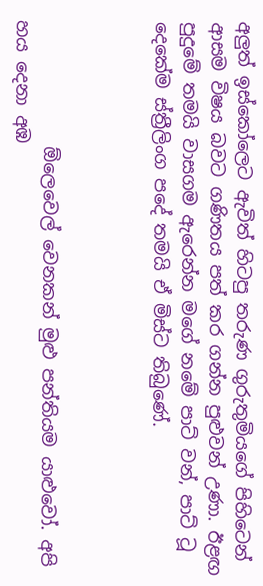අලුත් ඉස්කෝලෙට ඇවිත් හිටපු තරුණ ගුරුතුමියගේ පිහිටෙන් ආසම විෂය බවට ගණිතය පත් කර ගන්න පුළුවන් උණා. ඊළඟ පුදුමේ තමයි වාසගම ඇරෙන්න මගේ නමේ පාට් වන්, පාට් ටූ දෙකේම ස්ත්‍රීලිංග පදේ තමයි ඒ මිස්ට තිබුණේ.



              ඕලෙවෙල් වෙනකන් මුළු පන්තියම යාළුවෝ. අපි හය දෙනා අඹ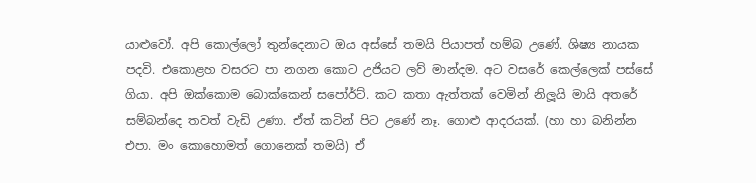යාළුවෝ. අපි කොල්ලෝ තුන්දෙනාට ඔය අස්සේ තමයි පියාපත් හම්බ උණේ. ශිෂ්‍ය නායක පදවි. එකොළහ වසරට පා නගන කොට උජියට ලව් මාන්දම. අට වසරේ කෙල්ලෙක් පස්සේ ගියා. අපි ඔක්කොම බොක්කෙන් සපෝර්ට්. කට කතා ඇත්තක් වෙමින් නිලූයි මායි අතරේ සම්බන්දෙ තවත් වැඩි උණා. ඒත් කටින් පිට උණේ නෑ. ගොළු ආදරයක්. (හා හා බනින්න එපා. මං කොහොමත් ගොනෙක් තමයි) ඒ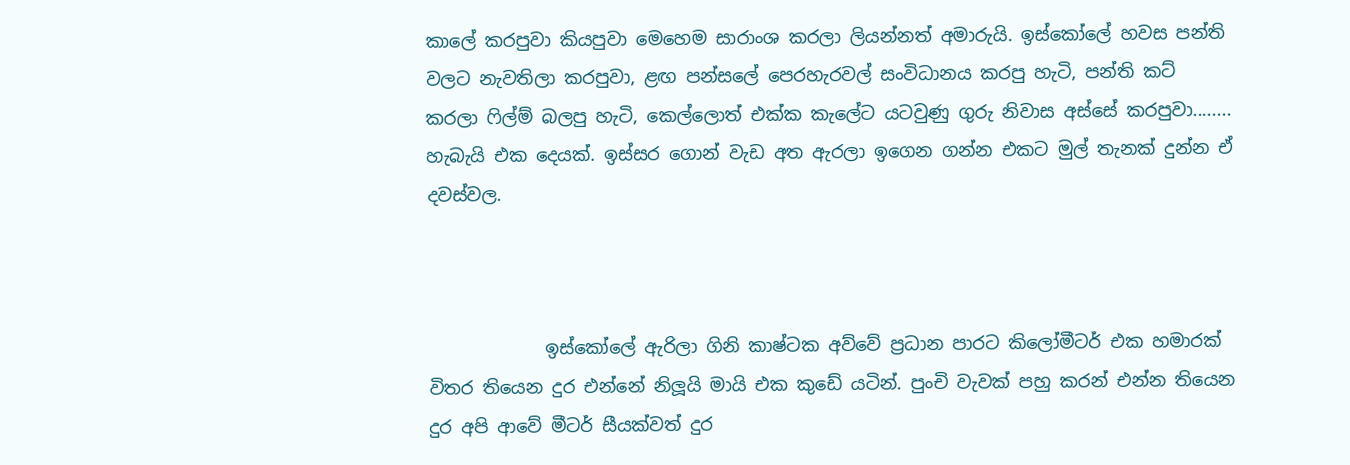කාලේ කරපුවා කියපුවා මෙහෙම සාරාංශ කරලා ලියන්නත් අමාරුයි. ඉස්කෝලේ හවස පන්ති වලට නැවතිලා කරපුවා, ළඟ පන්සලේ පෙරහැරවල් සංවිධානය කරපු හැටි, පන්ති කට් කරලා ෆිල්ම් බලපු හැටි, කෙල්ලොත් එක්ක කැලේට යටවුණු ගුරු නිවාස අස්සේ කරපුවා........ හැබැයි එක දෙයක්. ඉස්සර ගොන් වැඩ අත ඇරලා ඉගෙන ගන්න එකට මුල් තැනක් දුන්න ඒ දවස්වල.



             ඉස්කෝලේ ඇරිලා ගිනි කාෂ්ටක අව්වේ ප්‍රධාන පාරට කිලෝමීටර් එක හමාරක් විතර තියෙන දුර එන්නේ නිලූයි මායි එක කුඩේ යටින්. පුංචි වැවක් පහු කරන් එන්න තියෙන දුර අපි ආවේ මීටර් සීයක්වත් දුර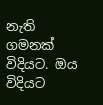නැති ගමනක් විදියට. ඔය විදියට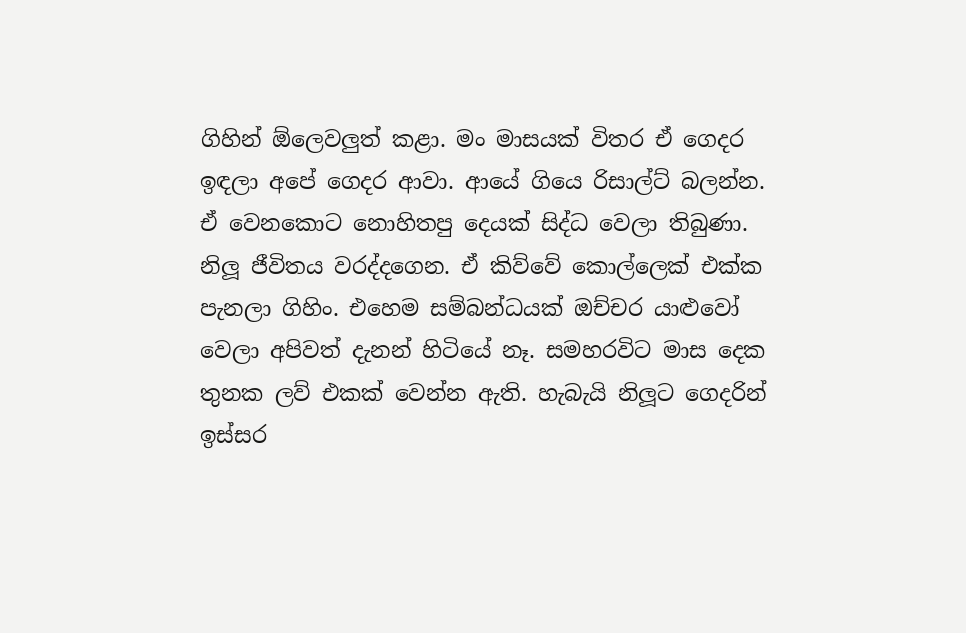ගිහින් ඕලෙවලුත් කළා. මං මාසයක් විතර ඒ ගෙදර ඉඳලා අපේ ගෙදර ආවා. ආයේ ගියෙ රිසාල්ට් බලන්න. ඒ වෙනකොට නොහිතපු දෙයක් සිද්ධ වෙලා තිබුණා. නිලූ ජීවිතය වරද්දගෙන. ඒ කිව්වේ කොල්ලෙක් එක්ක පැනලා ගිහිං. එහෙම සම්බන්ධයක් ඔච්චර යාළුවෝ වෙලා අපිවත් දැනන් හිටියේ නෑ. සමහරවිට මාස දෙක තුනක ලව් එකක් වෙන්න ඇති. හැබැයි නිලූට ගෙදරින් ඉස්සර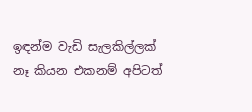ඉඳන්ම වැඩි සැලකිල්ලක් නෑ කියන එකනම් අපිටත්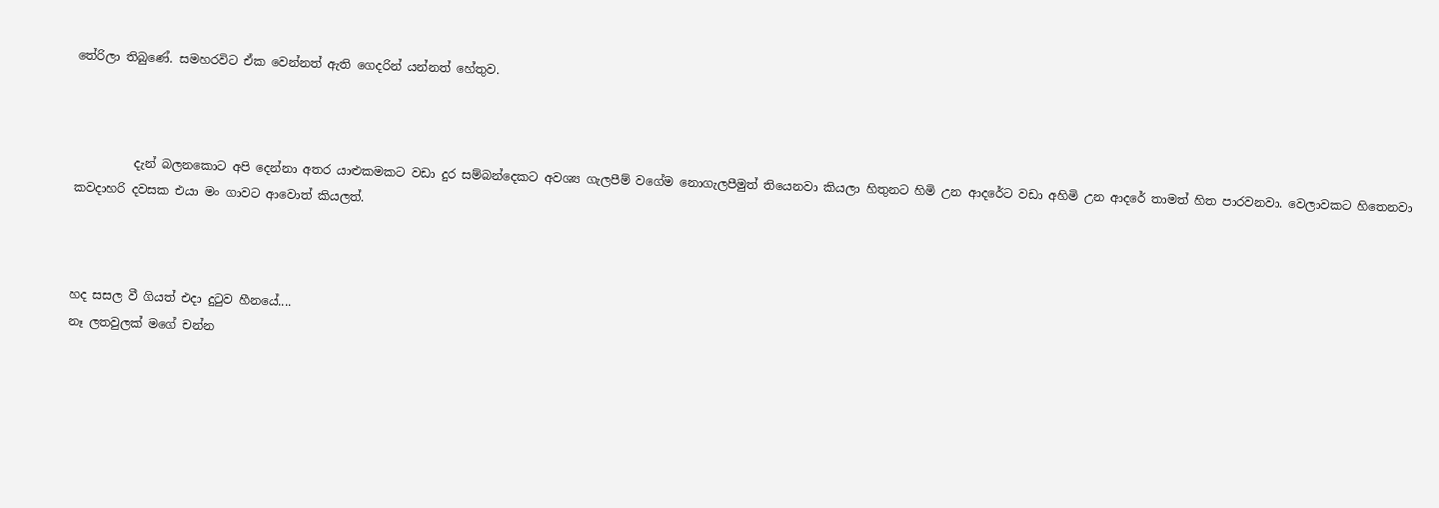තේරිලා තිබුණේ. සමහරවිට ඒක වෙන්නත් ඇති ගෙදරින් යන්නත් හේතුව.



          දැන් බලනකොට අපි දෙන්නා අතර යාළුකමකට වඩා දුර සම්බන්දෙකට අවශ්‍ය ගැලපීම් වගේම නොගැලපීමුත් තියෙනවා කියලා හිතුනට හිමි උන ආදරේට වඩා අහිමි උන ආදරේ තාමත් හිත පාරවනවා. වෙලාවකට හිතෙනවා කවදාහරි දවසක එයා මං ගාවට ආවොත් කියලත්.



හද සසල වී ගියත් එදා දුටුව හීනයේ....
නෑ ලතවුලක් මගේ චන්න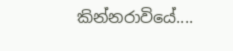කින්නරාවියේ....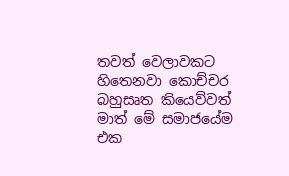තවත් වෙලාවකට හිතෙනවා කොච්චර බහුසෘත කියෙව්වත් මාත් මේ සමාජයේම එක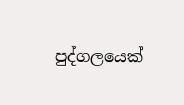පුද්ගලයෙක්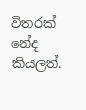විතරක් නේද කියලත්.